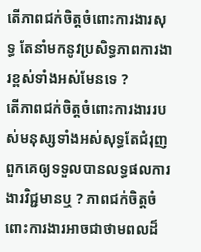តើភាពជក់ចិត្តចំពោះការងារសុទ្ធ តែនាំមកនូវប្រសិទ្ធភាពការងារខ្ពស់ទាំងអស់មែនទេ ?
តើភាពជក់ចិត្តចំពោះការងាររបស់មនុស្សទាំងអស់សុទ្ធតែជំរុញពួកគេឲ្យទទួលបានលទ្ធផលការងារវិជ្ជមានឬ ? ភាពជក់ចិត្តចំពោះការងារអាចជាថាមពលដ៏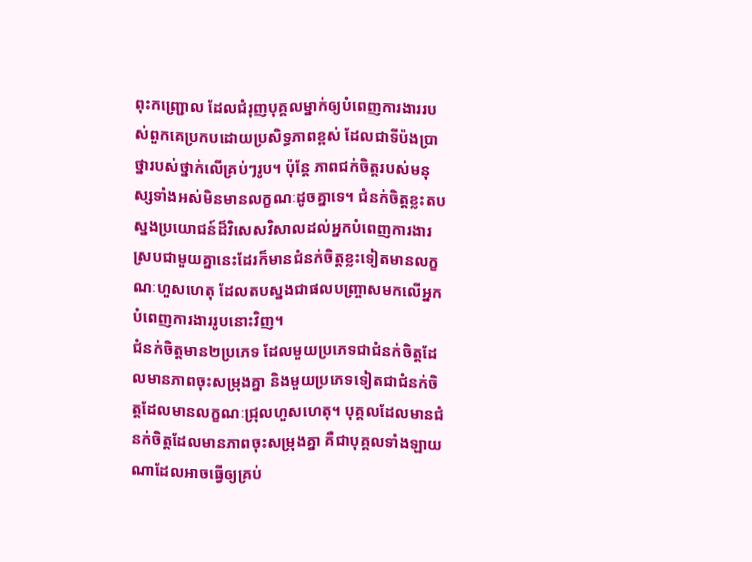ពុះកញ្ជ្រោល ដែលជំរុញបុគ្គលម្នាក់ឲ្យបំពេញការងាររបស់ពួកគេប្រកបដោយប្រសិទ្ធភាពខ្ពស់ ដែលជាទីប៉ងប្រាថ្នារបស់ថ្នាក់លើគ្រប់ៗរូប។ ប៉ុន្តែ ភាពជក់ចិត្តរបស់មនុស្សទាំងអស់មិនមានលក្ខណៈដូចគ្នាទេ។ ជំនក់ចិត្តខ្លះតបស្នងប្រយោជន៍ដ៏វិសេសវិសាលដល់អ្នកបំពេញការងារ ស្របជាមួយគ្នានេះដែរក៏មានជំនក់ចិត្តខ្លះទៀតមានលក្ខណៈហួសហេតុ ដែលតបស្នងជាផលបញ្ច្រាសមកលើអ្នកបំពេញការងាររូបនោះវិញ។
ជំនក់ចិត្តមាន២ប្រភេទ ដែលមួយប្រភេទជាជំនក់ចិត្តដែលមានភាពចុះសម្រុងគ្នា និងមួយប្រភេទទៀតជាជំនក់ចិត្តដែលមានលក្ខណៈជ្រុលហួសហេតុ។ បុគ្គលដែលមានជំនក់ចិត្តដែលមានភាពចុះសម្រុងគ្នា គឺជាបុគ្គលទាំងឡាយណាដែលអាចធ្វើឲ្យគ្រប់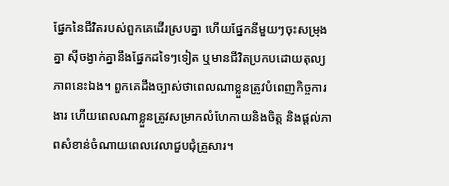ផ្នែកនៃជីវិតរបស់ពួកគេដើរស្របគ្នា ហើយផ្នែកនីមួយៗចុះសម្រុងគ្នា ស៊ីចង្វាក់គ្នានឹងផ្នែកដទៃៗទៀត ឬមានជីវិតប្រកបដោយតុល្យភាពនេះឯង។ ពួកគេដឹងច្បាស់ថាពេលណាខ្លួនត្រូវបំពេញកិច្ចការងារ ហើយពេលណាខ្លួនត្រូវសម្រាកលំហែកាយនិងចិត្ត និងផ្ដល់ភាពសំខាន់ចំណាយពេលវេលាជួបជុំគ្រួសារ។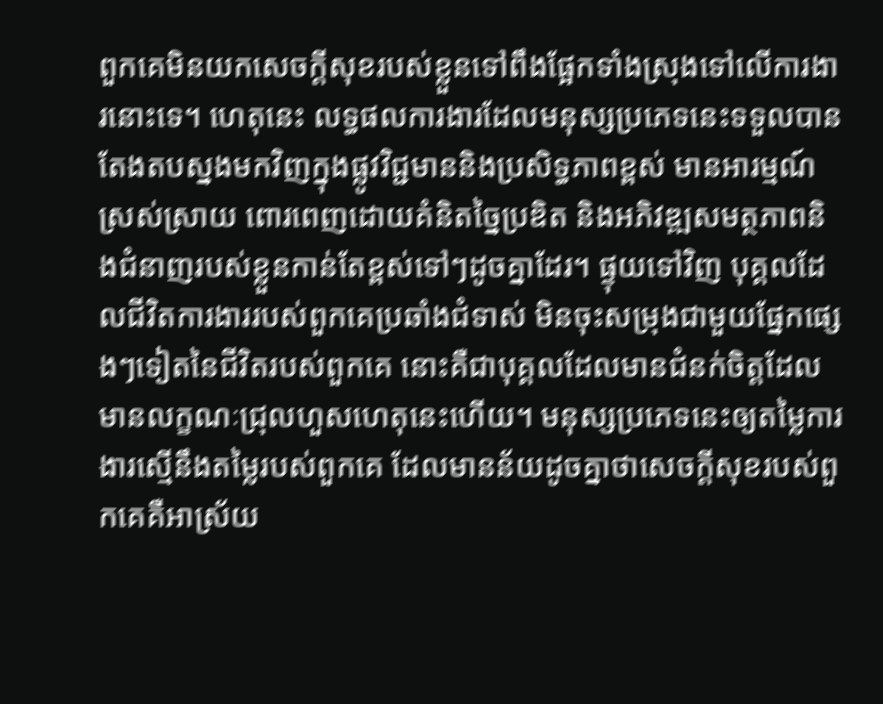ពួកគេមិនយកសេចក្ដីសុខរបស់ខ្លួនទៅពឹងផ្អែកទាំងស្រុងទៅលើការងារនោះទេ។ ហេតុនេះ លទ្ធផលការងារដែលមនុស្សប្រភេទនេះទទួលបានតែងតបស្នងមកវិញក្នុងផ្លូវវិជ្ជមាននិងប្រសិទ្ធភាពខ្ពស់ មានអារម្មណ៍ស្រស់ស្រាយ ពោរពេញដោយគំនិតច្នៃប្រឌិត និងអភិវឌ្ឍសមត្ថភាពនិងជំនាញរបស់ខ្លួនកាន់តែខ្ពស់ទៅៗដូចគ្នាដែរ។ ផ្ទុយទៅវិញ បុគ្គលដែលជីវិតការងាររបស់ពួកគេប្រឆាំងជំទាស់ មិនចុះសម្រុងជាមួយផ្នែកផ្សេងៗទៀតនៃជីវិតរបស់ពួកគេ នោះគឺជាបុគ្គលដែលមានជំនក់ចិត្តដែលមានលក្ខណៈជ្រុលហួសហេតុនេះហើយ។ មនុស្សប្រភេទនេះឲ្យតម្លៃការងារស្មើនឹងតម្លៃរបស់ពួកគេ ដែលមានន័យដូចគ្នាថាសេចក្ដីសុខរបស់ពួកគេគឺអាស្រ័យ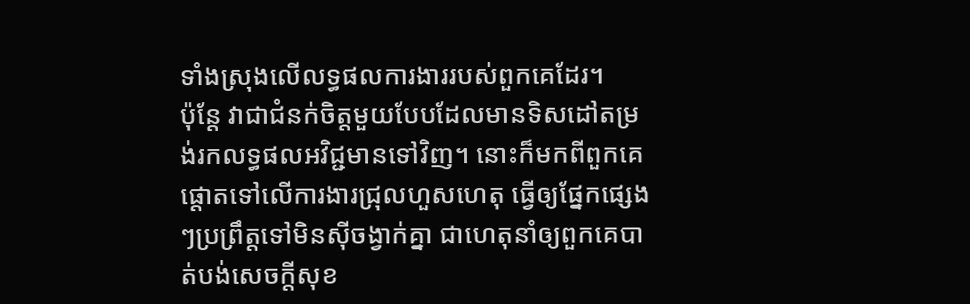ទាំងស្រុងលើលទ្ធផលការងាររបស់ពួកគេដែរ។
ប៉ុន្តែ វាជាជំនក់ចិត្តមួយបែបដែលមានទិសដៅតម្រង់រកលទ្ធផលអវិជ្ជមានទៅវិញ។ នោះក៏មកពីពួកគេផ្ដោតទៅលើការងារជ្រុលហួសហេតុ ធ្វើឲ្យផ្នែកផ្សេងៗប្រព្រឹត្តទៅមិនស៊ីចង្វាក់គ្នា ជាហេតុនាំឲ្យពួកគេបាត់បង់សេចក្ដីសុខ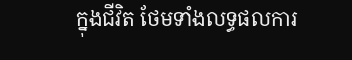ក្នុងជីវិត ថែមទាំងលទ្ធផលការ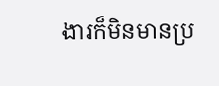ងារក៏មិនមានប្រ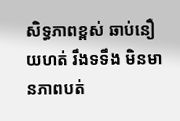សិទ្ធភាពខ្ពស់ ឆាប់នឿយហត់ រឹងទទឹង មិនមានភាពបត់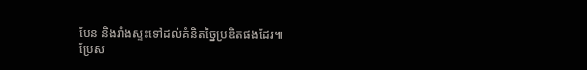បែន និងរាំងស្ទះទៅដល់គំនិតច្នៃប្រឌិតផងដែរ៕
ប្រែស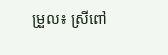ម្រួល៖ ស្រីពៅ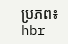ប្រភព៖ hbr